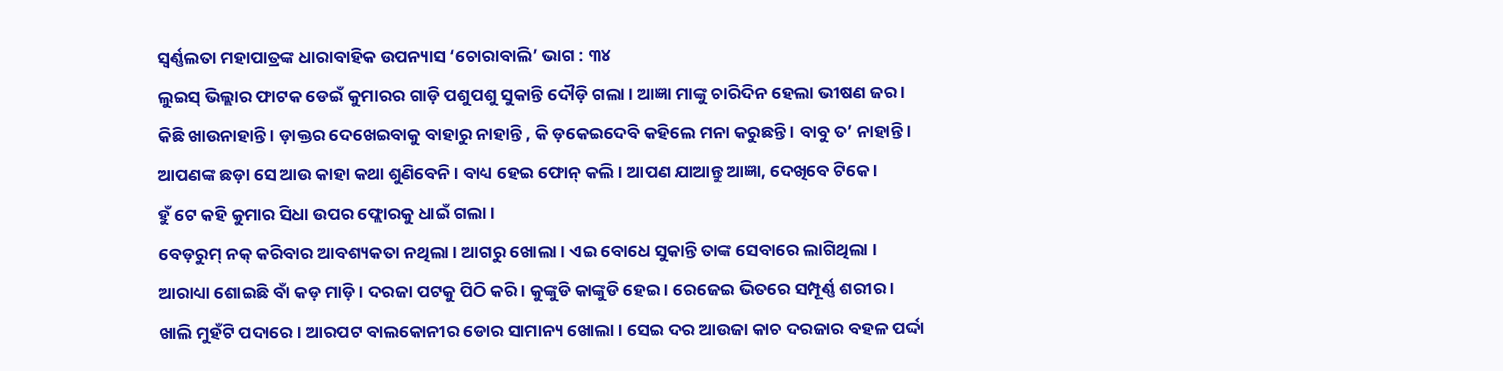ସ୍ୱର୍ଣ୍ଣଲତା ମହାପାତ୍ରଙ୍କ ଧାରାବାହିକ ଉପନ୍ୟାସ ‘ଚୋରାବାଲି’ ଭାଗ : ୩୪
ଲୁଇସ୍ ଭିଲ୍ଲାର ଫାଟକ ଡେଇଁ କୁମାରର ଗାଡ଼ି ପଶୁପଶୁ ସୁକାନ୍ତି ଦୌଡ଼ି ଗଲା । ଆଜ୍ଞା ମାଙ୍କୁ ଚାରିଦିନ ହେଲା ଭୀଷଣ ଜର ।
କିଛି ଖାଉନାହାନ୍ତି । ଡ଼ାକ୍ତର ଦେଖେଇବାକୁ ବାହାରୁ ନାହାନ୍ତି , କି ଡ଼କେଇଦେବି କହିଲେ ମନା କରୁଛନ୍ତି । ବାବୁ ତ’ ନାହାନ୍ତି । ଆପଣଙ୍କ ଛଡ଼ା ସେ ଆଉ କାହା କଥା ଶୁଣିବେନି । ବାଧ୍ୟ ହେଇ ଫୋନ୍ କଲି । ଆପଣ ଯାଆନ୍ତୁ ଆଜ୍ଞା, ଦେଖିବେ ଟିକେ ।
ହୁଁ ଟେ କହି କୁମାର ସିଧା ଉପର ଫ୍ଲୋରକୁ ଧାଇଁ ଗଲା ।
ବେଡ଼ରୁମ୍ ନକ୍ କରିବାର ଆବଶ୍ୟକତା ନଥିଲା । ଆଗରୁ ଖୋଲା । ଏଇ ବୋଧେ ସୁକାନ୍ତି ତାଙ୍କ ସେବାରେ ଲାଗିଥିଲା ।
ଆରାଧ୍ୟା ଶୋଇଛି ବାଁ କଡ଼ ମାଡ଼ି । ଦରଜା ପଟକୁ ପିଠି କରି । କୁଙ୍କୁଡି କାଙ୍କୁଡି ହେଇ । ରେଜେଇ ଭିତରେ ସମ୍ପୂର୍ଣ୍ଣ ଶରୀର । ଖାଲି ମୁହଁଟି ପଦାରେ । ଆରପଟ ବାଲକୋନୀର ଡୋର ସାମାନ୍ୟ ଖୋଲା । ସେଇ ଦର ଆଉଜା କାଚ ଦରଜାର ବହଳ ପର୍ଦ୍ଦା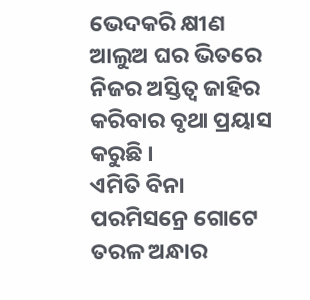ଭେଦକରି କ୍ଷୀଣ ଆଲୁଅ ଘର ଭିତରେ ନିଜର ଅସ୍ତିତ୍ୱ ଜାହିର କରିବାର ବୃଥା ପ୍ରୟାସ କରୁଛି ।
ଏମିତି ବିନା ପରମିସନ୍ରେ ଗୋଟେ ତରଳ ଅନ୍ଧାର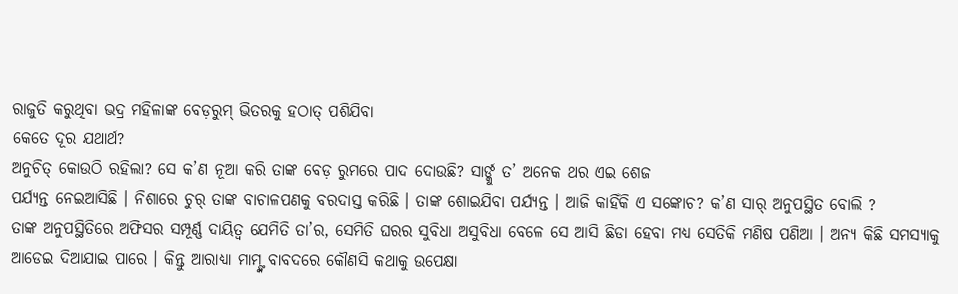ରାଜୁତି କରୁଥିବା ଭଦ୍ର ମହିଳାଙ୍କ ବେଡ଼ରୁମ୍ ଭିତରକୁ ହଠାତ୍ ପଶିଯିବା
କେତେ ଦୂର ଯଥାର୍ଥ?
ଅନୁଚିତ୍ କୋଉଠି ରହିଲା? ସେ କ’ଣ ନୂଆ କରି ତାଙ୍କ ବେଡ଼ ରୁମରେ ପାଦ ଦୋଉଛି? ସାର୍ଙ୍କୁ ତ’ ଅନେକ ଥର ଏଇ ଶେଜ
ପର୍ଯ୍ୟନ୍ତ ନେଇଆସିଛି । ନିଶାରେ ଚୁର୍ ତାଙ୍କ ବାଚାଳପଣକୁ ବରଦାସ୍ତ କରିଛି । ତାଙ୍କ ଶୋଇଯିବା ପର୍ଯ୍ୟନ୍ତ । ଆଜି କାହିଁକି ଏ ସଙ୍କୋଚ? କ’ଣ ସାର୍ ଅନୁପସ୍ଥିତ ବୋଲି ?
ତାଙ୍କ ଅନୁପସ୍ଥିତିରେ ଅଫିସର ସମ୍ପୂର୍ଣ୍ଣ ଦାୟିତ୍ୱ ଯେମିତି ତା’ର, ସେମିତି ଘରର ସୁବିଧା ଅସୁବିଧା ବେଳେ ସେ ଆସି ଛିଡା ହେବା ମଧ୍ୟ ସେତିକି ମଣିଷ ପଣିଆ । ଅନ୍ୟ କିଛି ସମସ୍ୟାକୁ ଆଡେଇ ଦିଆଯାଇ ପାରେ । କିନ୍ତୁ ଆରାଧ୍ୟା ମାମ୍ଙ୍କ ବାବଦରେ କୌଣସି କଥାକୁ ଉପେକ୍ଷା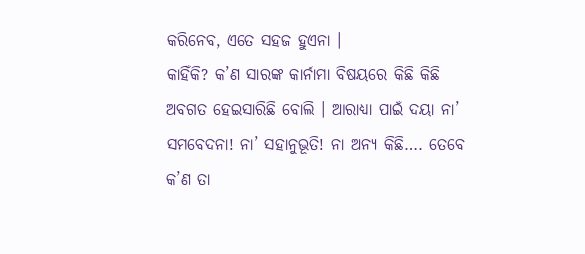କରିନେବ, ଏତେ ସହଜ ହୁଏନା ।
କାହିଁକି? କ’ଣ ସାରଙ୍କ କାର୍ନାମା ବିଷୟରେ କିଛି କିଛି ଅବଗତ ହେଇସାରିଛି ବୋଲି । ଆରାଧ୍ୟା ପାଇଁ ଦୟା ନା’ ସମବେଦନା! ନା’ ସହାନୁଭୂତି! ନା ଅନ୍ୟ କିଛି…. ତେବେ କ’ଣ ତା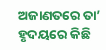ଅଜାଣତରେ ତା’ ହୃଦୟରେ କିଛି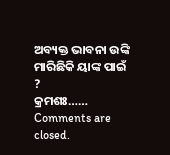ଅବ୍ୟକ୍ତ ଭାବନା ଉଙ୍କି ମାରିଛିକି ୟାଙ୍କ ପାଇଁ ?
କ୍ରମଶଃ……
Comments are closed.